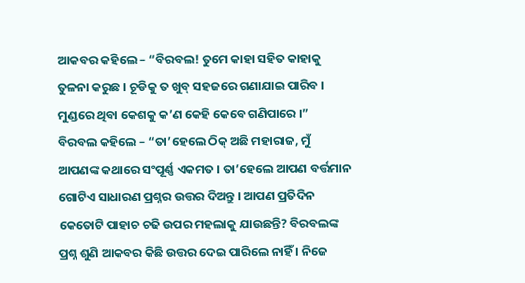ଆକବର କହିଲେ – “ବିରବଲ! ତୁମେ କାହା ସହିତ କାହାକୁ ତୁଳନା କରୁଛ । ଚୂଡିକୁ ତ ଖୁବ୍ ସହଜରେ ଗଣାଯାଇ ପାରିବ । ମୁଣ୍ଡରେ ଥିବା କେଶକୁ କ’ଣ କେହି କେବେ ଗଣିପାରେ ।”
ବିରବଲ କହିଲେ – “ତା’ହେଲେ ଠିକ୍ ଅଛି ମହାରାଜ, ମୁଁ ଆପଣଙ୍କ କଥାରେ ସଂପୂର୍ଣ୍ଣ ଏକମତ । ତା’ହେଲେ ଆପଣ ବର୍ତ୍ତମାନ ଗୋଟିଏ ସାଧାରଣ ପ୍ରଶ୍ନର ଉତ୍ତର ଦିଅନ୍ତୁ । ଆପଣ ପ୍ରତିଦିନ କେତୋଟି ପାହାଚ ଚଢି ଉପର ମହଲାକୁ ଯାଉଛନ୍ତି? ବିରବଲଙ୍କ ପ୍ରଶ୍ନ ଶୁଣି ଆକବର କିଛି ଉତ୍ତର ଦେଇ ପାରିଲେ ନାହିଁ । ନିଜେ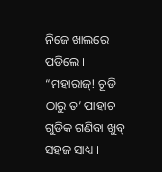ନିଜେ ଖାଲରେ ପଡିଲେ ।
“ମହାରାଜ୍! ଚୂଡି ଠାରୁ ତ’ ପାହାଚ ଗୁଡିକ ଗଣିବା ଖୁବ୍ ସହଜ ସାଧ୍ୟ ।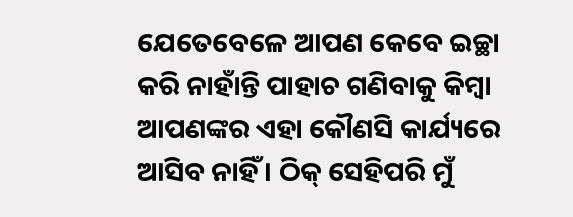ଯେତେବେଳେ ଆପଣ କେବେ ଇଚ୍ଛା କରି ନାହାଁନ୍ତି ପାହାଚ ଗଣିବାକୁ କିମ୍ବା ଆପଣଙ୍କର ଏହା କୌଣସି କାର୍ଯ୍ୟରେ ଆସିବ ନାହିଁ । ଠିକ୍ ସେହିପରି ମୁଁ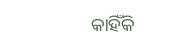କାହିଁକି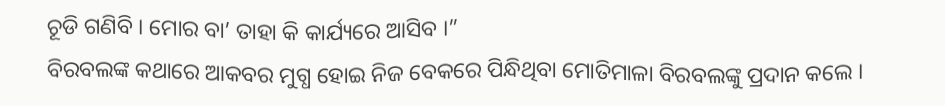ଚୂଡି ଗଣିବି । ମୋର ବା’ ତାହା କି କାର୍ଯ୍ୟରେ ଆସିବ ।”
ବିରବଲଙ୍କ କଥାରେ ଆକବର ମୁଗ୍ଧ ହୋଇ ନିଜ ବେକରେ ପିନ୍ଧିଥିବା ମୋତିମାଳା ବିରବଲଙ୍କୁ ପ୍ରଦାନ କଲେ ।